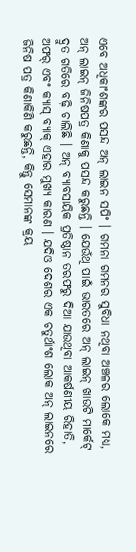ଏବେ ଅଧିକାଂଶଙ୍କର ପସନ୍ଦ ଅନ୍ ଲାଇନ ସପିଂ । ଗମନା ଗମନର ସୁବିଧା ନଥିବା ଅଞ୍ଚଳର ଲୋକେ ମଧ୍ୟ, ଅନ୍ ଲାଇନ୍ ଜିନିଷପତ୍ର କିଣାକୁ ପସନ୍ଦ କରୁଛନ୍ତି । ଯେଉଁଥି ପାଇଁ ଭାରତରେ ଅନ୍ ଲାଇନ୍ ଖାଉଟି ମାର୍କେଟ୍ ଦ୍ରୁତ ଗତିରେ ବଢ଼ି ଚାଲିଛି । ଅନ୍ ବ୍ୟାବସାୟିକ ପ୍ରତିଷ୍ଠାନ ତରଫରୁ ଦିଆ ଯାଉଥିବା ଆକର୍ଷଣୀୟ ରିହାତି, ଅଫର୍ ଏବଂ କ୍ୟାସ୍ ବ୍ୟାକ୍ ଏହାର ମୁଖ୍ୟ କାରଣ । ଯଦିଓ ଦେଶର ଏକ ଚତୁର୍ଥାଂଶ ଲୋକ ଅନ୍ ଲାଇନରେ ଜିନିଷ ପତ୍ର କିଣାକିଣି କରୁଛନ୍ତି, କିନ୍ତୁ ସେମାନଙ୍କ କ୍ରୟ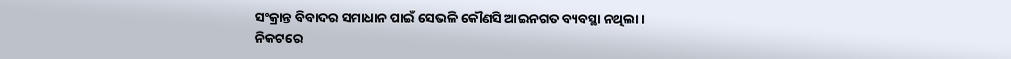ସଂକ୍ରାନ୍ତ ବିବାଦର ସମାଧାନ ପାଇଁ ସେଭଳି କୌଣସି ଆଇନଗତ ବ୍ୟବସ୍ଥା ନଥିଲା । ନିକଟରେ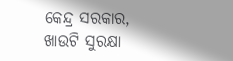କେନ୍ଦ୍ର ସରକାର, ଖାଉଟି ସୁରକ୍ଷା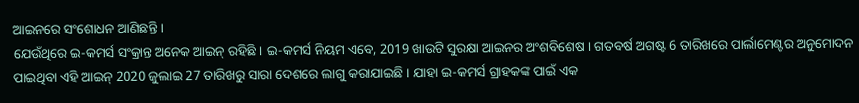ଆଇନରେ ସଂଶୋଧନ ଆଣିଛନ୍ତି ।
ଯେଉଁଥିରେ ଇ-କମର୍ସ ସଂକ୍ରାନ୍ତ ଅନେକ ଆଇନ୍ ରହିଛି । ଇ-କମର୍ସ ନିୟମ ଏବେ, 2019 ଖାଉଟି ସୁରକ୍ଷା ଆଇନର ଅଂଶବିଶେଷ । ଗତବର୍ଷ ଅଗଷ୍ଟ 6 ତାରିଖରେ ପାର୍ଲାମେଣ୍ଟର ଅନୁମୋଦନ ପାଇଥିବା ଏହି ଆଇନ୍ 2020 ଜୁଲାଇ 27 ତାରିଖରୁ ସାରା ଦେଶରେ ଲାଗୁ କରାଯାଇଛି । ଯାହା ଇ-କମର୍ସ ଗ୍ରାହକଙ୍କ ପାଇଁ ଏକ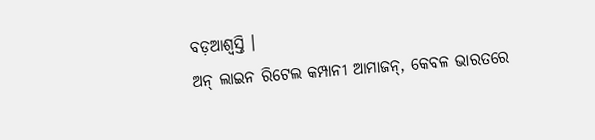ବଡ଼ଆଶ୍ୱସ୍ତି ।
ଅନ୍ ଲାଇନ ରିଟେଲ କମ୍ପାନୀ ଆମାଜନ୍, କେବଳ ଭାରତରେ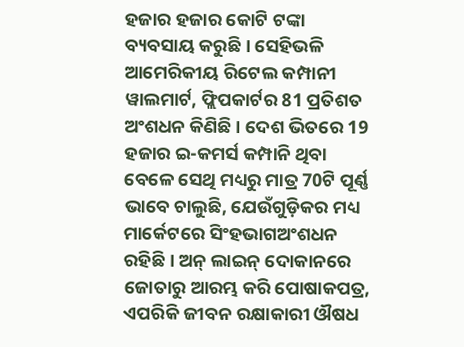ହଜାର ହଜାର କୋଟି ଟଙ୍କା ବ୍ୟବସାୟ କରୁଛି । ସେହିଭଳି ଆମେରିକୀୟ ରିଟେଲ କମ୍ପାନୀ ୱାଲମାର୍ଟ, ଫ୍ଲିପକାର୍ଟର 81 ପ୍ରତିଶତ ଅଂଶଧନ କିଣିଛି । ଦେଶ ଭିତରେ 19 ହଜାର ଇ-କମର୍ସ କମ୍ପାନି ଥିବା ବେଳେ ସେଥି ମଧ୍ୟରୁ ମାତ୍ର 70ଟି ପୂର୍ଣ୍ଣ ଭାବେ ଚାଲୁଛି, ଯେଉଁଗୁଡ଼ିକର ମଧ୍ୟ ମାର୍କେଟରେ ସିଂହଭାଗଅଂଶଧନ ରହିଛି । ଅନ୍ ଲାଇନ୍ ଦୋକାନରେ ଜୋତାରୁ ଆରମ୍ଭ କରି ପୋଷାକପତ୍ର, ଏପରିକି ଜୀବନ ରକ୍ଷାକାରୀ ଔଷଧ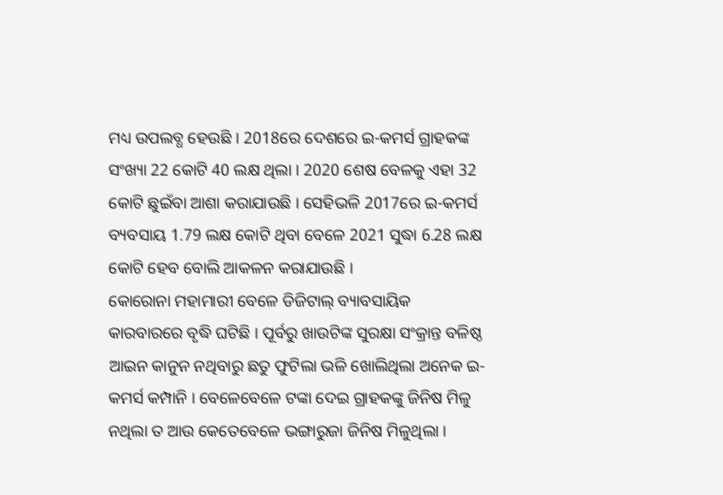ମଧ୍ୟ ଉପଲବ୍ଧ ହେଉଛି । 2018ରେ ଦେଶରେ ଇ-କମର୍ସ ଗ୍ରାହକଙ୍କ ସଂଖ୍ୟା 22 କୋଟି 40 ଲକ୍ଷ ଥିଲା । 2020 ଶେଷ ବେଳକୁ ଏହା 32 କୋଟି ଛୁଇଁବା ଆଶା କରାଯାଉଛି । ସେହିଭଳି 2017ରେ ଇ-କମର୍ସ ବ୍ୟବସାୟ 1.79 ଲକ୍ଷ କୋଟି ଥିବା ବେଳେ 2021 ସୁଦ୍ଧା 6.28 ଲକ୍ଷ କୋଟି ହେବ ବୋଲି ଆକଳନ କରାଯାଉଛି ।
କୋରୋନା ମହାମାରୀ ବେଳେ ଡିଜିଟାଲ୍ ବ୍ୟାବସାୟିକ କାରବାରରେ ବୃଦ୍ଧି ଘଟିଛି । ପୂର୍ବରୁ ଖାଉଟିଙ୍କ ସୁରକ୍ଷା ସଂକ୍ରାନ୍ତ ବଳିଷ୍ଠ ଆଇନ କାନୁନ ନଥିବାରୁ ଛତୁ ଫୁଟିଲା ଭଳି ଖୋଲିଥିଲା ଅନେକ ଇ-କମର୍ସ କମ୍ପାନି । ବେଳେବେଳେ ଟଙ୍କା ଦେଇ ଗ୍ରାହକଙ୍କୁ ଜିନିଷ ମିଳୁ ନଥିଲା ତ ଆଉ କେତେବେଳେ ଭଙ୍ଗାରୁଜା ଜିନିଷ ମିଳୁଥିଲା ।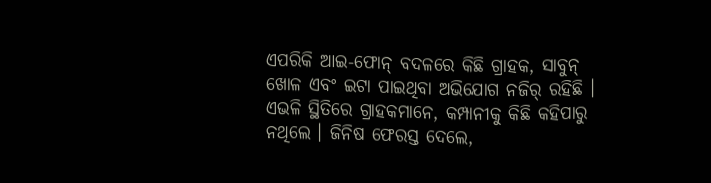ଏପରିକି ଆଇ-ଫୋନ୍ ବଦଳରେ କିଛି ଗ୍ରାହକ, ସାବୁନ୍ ଖୋଳ ଏବଂ ଇଟା ପାଇଥିବା ଅଭିଯୋଗ ନଜିର୍ ରହିଛି । ଏଭଳି ସ୍ଥିତିରେ ଗ୍ରାହକମାନେ, କମ୍ପାନୀକୁ କିଛି କହିପାରୁ ନଥିଲେ । ଜିନିଷ ଫେରସ୍ତ ଦେଲେ,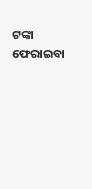ଟଙ୍କା ଫେରାଇବା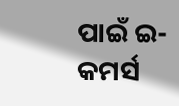ପାଇଁ ଇ-କମର୍ସ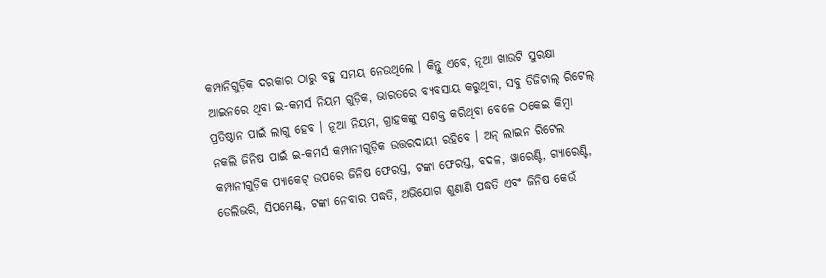କମ୍ପାନିଗୁଡ଼ିକ ଦରକାର ଠାରୁ ବହୁ ସମୟ ନେଉଥିଲେ । କିନ୍ତୁ ଏବେ, ନୂଆ ଖାଉଟି ସୁରକ୍ଷା ଆଇନରେ ଥିବା ଇ-କମର୍ସ ନିୟମ ଗୁଡ଼ିକ, ଭାରତରେ ବ୍ୟବସାୟ କରୁଥିବା, ସବୁ ଡିଜିଟାଲ୍ ରିଟେଲ୍ ପ୍ରତିଷ୍ଠାନ ପାଇଁ ଲାଗୁ ହେବ । ନୂଆ ନିୟମ, ଗ୍ରାହକଙ୍କୁ ସଶକ୍ତ କରିଥିବା ବେଳେ ଠକେଇ କିମ୍ବା ନକଲି ଜିନିଷ ପାଇଁ ଇ-କମର୍ସ କମ୍ପାନୀଗୁଡ଼ିକ ଉତ୍ତରଦାୟୀ ରହିବେ । ଅନ୍ ଲାଇନ ରିଟେଲ କମ୍ପାନୀଗୁଡ଼ିକ ପ୍ୟାକେଟ୍ ଉପରେ ଜିନିଷ ଫେରସ୍ତ, ଟଙ୍କା ଫେରସ୍ତ, ବଦଳ, ୱାରେଣ୍ଟି, ଗ୍ୟାରେଣ୍ଟି, ଡେଲିଭରି, ସିପମେଣ୍ଟ୍, ଟଙ୍କା ନେବାର ପଦ୍ଧତି, ଅଭିଯୋଗ ଶୁଣାଣି ପଦ୍ଧତି ଏବଂ ଜିନିଷ କେଉଁ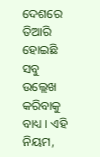ଦେଶରେ ତିଆରି ହୋଇଛି ସବୁ ଉଲ୍ଲେଖ କରିବାକୁ ବାଧ୍ୟ । ଏହି ନିୟମ,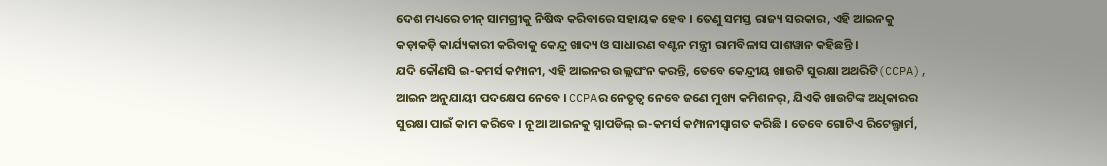ଦେଶ ମଧ୍ୟରେ ଚୀନ୍ ସାମଗ୍ରୀକୁ ନିଷିଦ୍ଧ କରିବାରେ ସହାୟକ ହେବ । ତେଣୁ ସମସ୍ତ ରାଜ୍ୟ ସରକାର, ଏହି ଆଇନକୁ କଡ଼ାକଡ଼ି କାର୍ଯ୍ୟକାରୀ କରିବାକୁ କେନ୍ଦ୍ର ଖାଦ୍ୟ ଓ ସାଧାରଣ ବଣ୍ଟନ ମନ୍ତ୍ରୀ ରାମବିଳାସ ପାଶୱାନ କହିଛନ୍ତି ।
ଯଦି କୌଣସି ଇ-କମର୍ସ କମ୍ପାନୀ, ଏହି ଆଇନର ଉଲ୍ଲଘଂନ କରନ୍ତି, ତେବେ କେନ୍ଦ୍ରୀୟ ଖାଉଟି ସୁରକ୍ଷା ଅଥରିଟି(CCPA), ଆଇନ ଅନୁଯାୟୀ ପଦକ୍ଷେପ ନେବେ । CCPAର ନେତୃତ୍ୱ ନେବେ ଜଣେ ମୁଖ୍ୟ କମିଶନର୍, ଯିଏକି ଖାଉଟିଙ୍କ ଅଧିକାରର ସୁରକ୍ଷା ପାଇଁ କାମ କରିବେ । ନୂଆ ଆଇନକୁ ସ୍ନାପଡିଲ୍ ଇ-କମର୍ସ କମ୍ପାନୀସ୍ୱାଗତ କରିଛି । ତେବେ ଗୋଟିଏ ରିଟେଲ୍ଫାର୍ମ,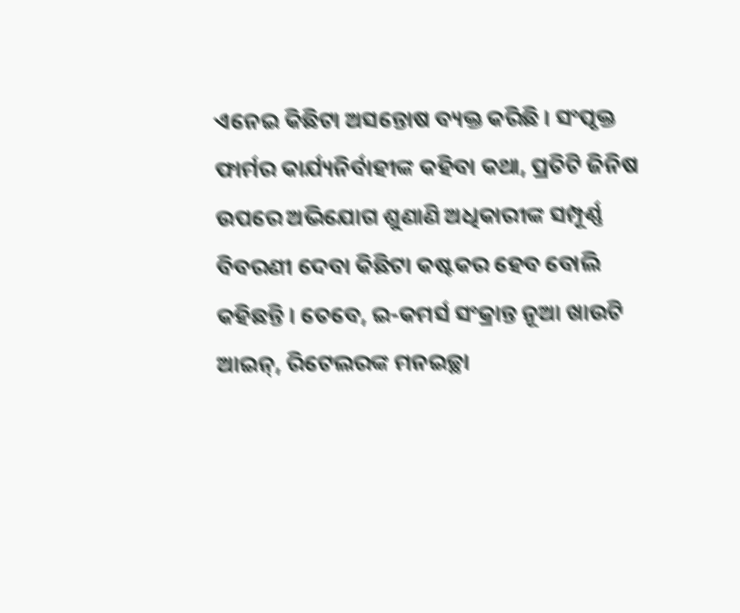ଏନେଇ କିଛିଟା ଅସନ୍ତୋଷ ବ୍ୟକ୍ତ କରିଛି । ସଂପୃକ୍ତ ଫାର୍ମର କାର୍ଯ୍ୟନିର୍ବାହୀଙ୍କ କହିବା କଥା, ପ୍ରତିଟି ଜିନିଷ ଉପରେ ଅଭିଯୋଗ ଶୁଣାଣି ଅଧିକାରୀଙ୍କ ସମ୍ପୂର୍ଣ୍ଣ ବିବରଣୀ ଦେବା କିଛିଟା କଷ୍ଟକର ହେବ ବୋଲି କହିଛନ୍ତି । ତେବେ, ଇ-କମର୍ସ ସଂକ୍ରାନ୍ତ ନୂଆ ଖାଉଟି ଆଇନ୍, ରିଟେଲରଙ୍କ ମନଇଚ୍ଛା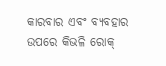କାରବାର ଏବଂ ବ୍ୟବହାର ଉପରେ କିଭଳି ରୋକ୍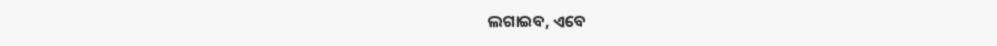ଲଗାଇବ, ଏବେ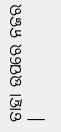ତାହା ଉପରେ ନଜର ।